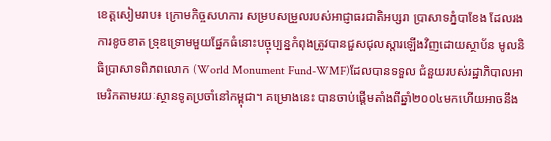ខេត្តសៀមរាប៖ ក្រោមកិច្ចសហការ សម្របសម្រួលរបស់អាជ្ញាធរជាតិអប្សរា ប្រាសាទភ្នំបាខែង ដែលរងការខូចខាត ទ្រុឌទ្រោមមួយផ្នែកធំនោះបច្ចុប្បន្នកំពុងត្រូវបានជួសជុលស្តារឡើងវិញដោយស្ថាប័ន មូលនិធិប្រាសាទពិភពលោក (World Monument Fund-WMF)ដែលបានទទួល ជំនួយរបស់រដ្ឋាភិបាលអាមេរិកតាមរយៈស្ថានទូតប្រចាំនៅកម្ពុជា។ គម្រោងនេះ បានចាប់ផ្តើមតាំងពីឆ្នាំ២០០៤មកហើយអាចនឹង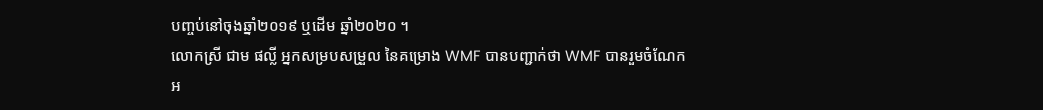បញ្ចប់នៅចុងឆ្នាំ២០១៩ ឬដើម ឆ្នាំ២០២០ ។
លោកស្រី ជាម ផល្លី អ្នកសម្របសម្រួល នៃគម្រោង WMF បានបញ្ជាក់ថា WMF បានរួមចំណែកអ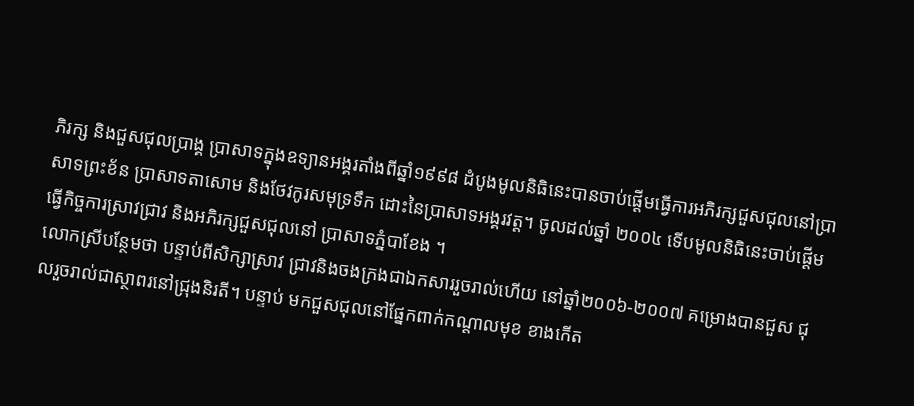ភិរក្ស និងជួសជុលប្រាង្គ ប្រាសាទក្នុងឧទ្យានអង្គរតាំងពីឆ្នាំ១៩៩៨ ដំបូងមូលនិធិនេះបានចាប់ផ្តើមធ្វើការអភិរក្សជួសជុលនៅប្រាសាទព្រះខ័ន ប្រាសាទតាសោម និងថែវកូរសមុទ្រទឹក ដោះនៃប្រាសាទអង្គរវត្ត។ ចូលដល់ឆ្នាំ ២០០៤ ទើបមូលនិធិនេះចាប់ផ្តើមធ្វើកិច្ចការស្រាវជ្រាវ និងអភិរក្សជួសជុលនៅ ប្រាសាទភ្នំបាខែង ។
លោកស្រីបន្ថែមថា បន្ទាប់ពីសិក្សាស្រាវ ជ្រាវនិងចងក្រងជាឯកសាររួចរាល់ហើយ នៅឆ្នាំ២០០៦-២០០៧ គម្រោងបានជួស ជុលរួចរាល់ជាស្ថាពរនៅជ្រុងនិរតី។ បន្ទាប់ មកជួសជុលនៅផ្នែកពាក់កណ្តាលមុខ ខាងកើត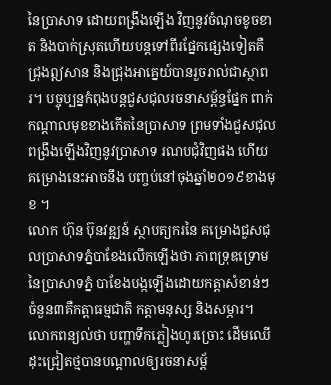នៃប្រាសាទ ដោយពង្រឹងឡើង វិញនូវចំណុចខូចខាត និងបាក់ស្រុតហើយបន្តទៅពីរផ្នែកផ្សេងទៀតគឺជ្រុងឦសាន និងជ្រុងអាគ្នេយ៍បានរួចរាល់ជាស្ថាពរ។ បច្ចុប្បន្នកំពុងបន្តជួសជុលរចនាសម្ព័ន្ធផ្នែក ពាក់កណ្តាលមុខខាងកើតនៃប្រាសាទ ព្រមទាំងជួសជុលពង្រឹងឡើងវិញនូវប្រាសាទ រណបជុំវិញផង ហើយគម្រោងនេះអាចនឹង បញ្ចប់នៅចុងឆ្នាំ២០១៩ខាងមុខ ។
លោក ហ៊ុន ប៊ុនវឌ្ឍន៍ ស្ថាបត្យករនៃ គម្រោងជួសជុលប្រាសាទភ្នំបាខែងលើកឡើងថា ភាពទ្រុឌទ្រោមនៃប្រាសាទភ្នំ បាខែងបង្កឡើងដោយកត្តាសំខាន់ៗចំនួន៣គឺកត្តាធម្មជាតិ កត្តាមនុស្ស និងសម្ភារ។ លោកពន្យល់ថា បញ្ហាទឹកភ្លៀងហូរច្រោះ ដើមឈើដុះជ្រៀតថ្មបានបណ្តាលឲ្យរចនាសម្ព័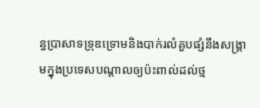ន្ធប្រាសាទទ្រុឌទ្រោមនិងបាក់រលំគួបផ្សំនឹងសង្រ្គាមក្នុងប្រទេសបណ្តាលឲ្យប៉ះពាល់ដល់ថ្ម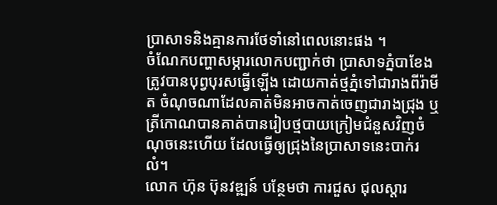ប្រាសាទនិងគ្មានការថែទាំនៅពេលនោះផង ។
ចំណែកបញ្ហាសម្ភារលោកបញ្ជាក់ថា ប្រាសាទភ្នំបាខែងត្រូវបានបុព្វបុរសធ្វើឡើង ដោយកាត់ថ្មភ្នំទៅជារាងពីរ៉ាមីត ចំណុចណាដែលគាត់មិនអាចកាត់ចេញជារាងជ្រុង ឬត្រីកោណបានគាត់បានរៀបថ្មបាយក្រៀមជំនួសវិញចំណុចនេះហើយ ដែលធ្វើឲ្យជ្រុងនៃប្រាសាទនេះបាក់រលំ។
លោក ហ៊ុន ប៊ុនវឌ្ឍន៍ បន្ថែមថា ការជួស ជុលស្តារ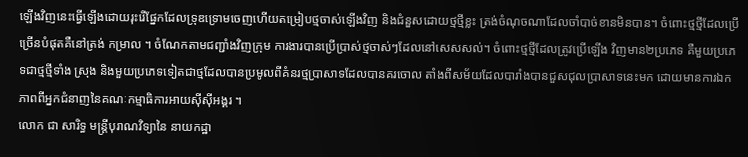ឡើងវិញនេះធ្វើឡើងដោយរុះរើផ្នែកដែលទ្រុឌទ្រោមចេញហើយតម្រៀបថ្មចាស់ឡើងវិញ និងជំនួសដោយថ្មថ្មីខ្លះ ត្រង់ចំណុចណាដែលចាំបាច់ខានមិនបាន។ ចំពោះថ្មថ្មីដែលប្រើច្រើនបំផុតគឺនៅត្រង់ កម្រាល ។ ចំណែកតាមជញ្ជាំងវិញក្រុម ការងារបានប្រើប្រាស់ថ្មចាស់ៗដែលនៅសេសសល់។ ចំពោះថ្មថ្មីដែលត្រូវប្រើឡើង វិញមាន២ប្រភេទ គឺមួយប្រភេទជាថ្មថ្មីទាំង ស្រុង និងមួយប្រភេទទៀតជាថ្មដែលបានប្រមូលពីគំនរថ្មប្រាសាទដែលបានគរចោល តាំងពីសម័យដែលបារាំងបានជួសជុលប្រាសាទនេះមក ដោយមានការឯកភាពពីអ្នកជំនាញនៃគណៈកម្មាធិការអាយស៊ីស៊ីអង្គរ ។
លោក ជា សារិទ្ធ មន្ត្រីបុរាណវិទ្យានៃ នាយកដ្ឋា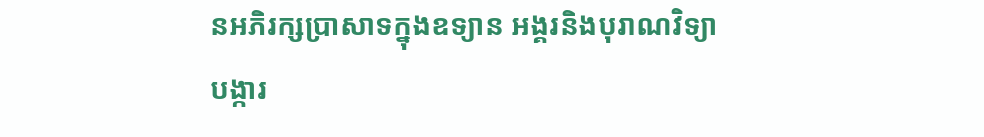នអភិរក្សប្រាសាទក្នុងឧទ្យាន អង្គរនិងបុរាណវិទ្យាបង្ការ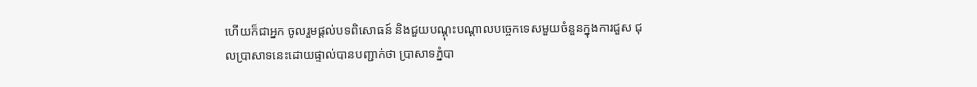ហើយក៏ជាអ្នក ចូលរួមផ្តល់បទពិសោធន៍ និងជួយបណ្តុះបណ្តាលបច្ចេកទេសមួយចំនួនក្នុងការជួស ជុលប្រាសាទនេះដោយផ្ទាល់បានបញ្ជាក់ថា ប្រាសាទភ្នំបា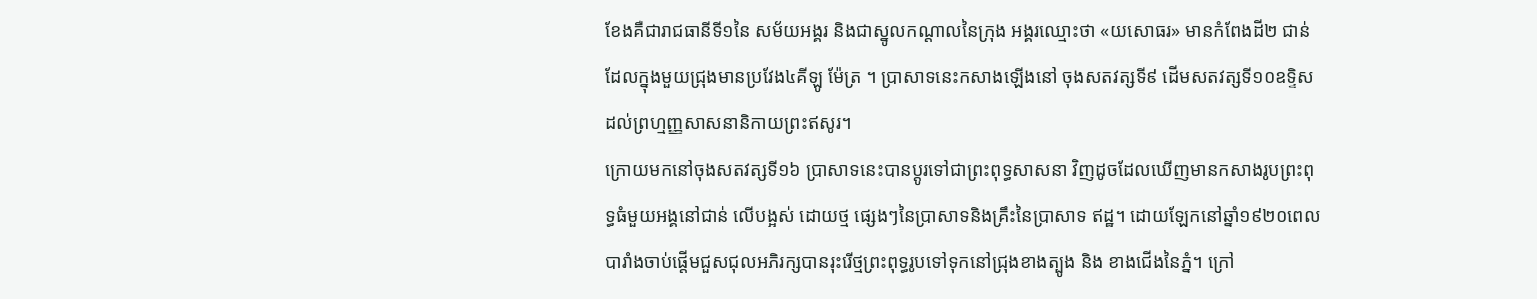ខែងគឺជារាជធានីទី១នៃ សម័យអង្គរ និងជាស្នូលកណ្តាលនៃក្រុង អង្គរឈ្មោះថា «យសោធរ» មានកំពែងដី២ ជាន់ដែលក្នុងមួយជ្រុងមានប្រវែង៤គីឡូ ម៉ែត្រ ។ ប្រាសាទនេះកសាងឡើងនៅ ចុងសតវត្សទី៩ ដើមសតវត្សទី១០ឧទ្ទិស ដល់ព្រហ្មញ្ញសាសនានិកាយព្រះឥសូរ។
ក្រោយមកនៅចុងសតវត្សទី១៦ ប្រាសាទនេះបានប្តូរទៅជាព្រះពុទ្ធសាសនា វិញដូចដែលឃើញមានកសាងរូបព្រះពុទ្ធធំមួយអង្គនៅជាន់ លើបង្អស់ ដោយថ្ម ផ្សេងៗនៃប្រាសាទនិងគ្រឹះនៃប្រាសាទ ឥដ្ឋ។ ដោយឡែកនៅឆ្នាំ១៩២០ពេល បារាំងចាប់ផ្តើមជួសជុលអភិរក្សបានរុះរើថ្មព្រះពុទ្ធរូបទៅទុកនៅជ្រុងខាងត្បូង និង ខាងជើងនៃភ្នំ។ ក្រៅ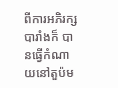ពីការអភិរក្សបារាំងក៏ បានធ្វើកំណាយនៅតួប៉ម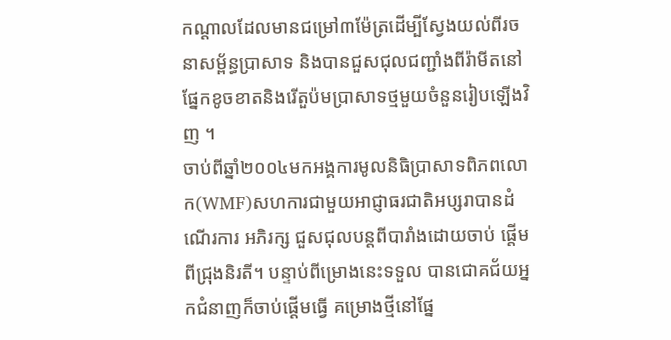កណ្តាលដែលមានជម្រៅ៣ម៉ែត្រដើម្បីស្វែងយល់ពីរចនាសម្ព័ន្ធប្រាសាទ និងបានជួសជុលជញ្ជាំងពីរ៉ាមីតនៅផ្នែកខូចខាតនិងរើតួប៉មប្រាសាទថ្មមួយចំនួនរៀបឡើងវិញ ។
ចាប់ពីឆ្នាំ២០០៤មកអង្គការមូលនិធិប្រាសាទពិភពលោក(WMF)សហការជាមួយអាជ្ញាធរជាតិអប្សរាបានដំណើរការ អភិរក្ស ជួសជុលបន្តពីបារាំងដោយចាប់ ផ្តើមពីជ្រុងនិរតី។ បន្ទាប់ពីម្រោងនេះទទួល បានជោគជ័យអ្នកជំនាញក៏ចាប់ផ្តើមធ្វើ គម្រោងថ្មីនៅផ្នែ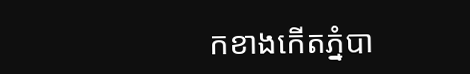កខាងកើតភ្នំបា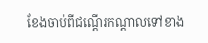ខែងចាប់ពីជណ្តើរកណ្តាលទៅខាង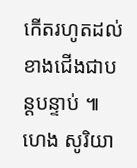កើតរហូតដល់ខាងជើងជាបន្តបន្ទាប់ ៕ ហេង សូរិយា